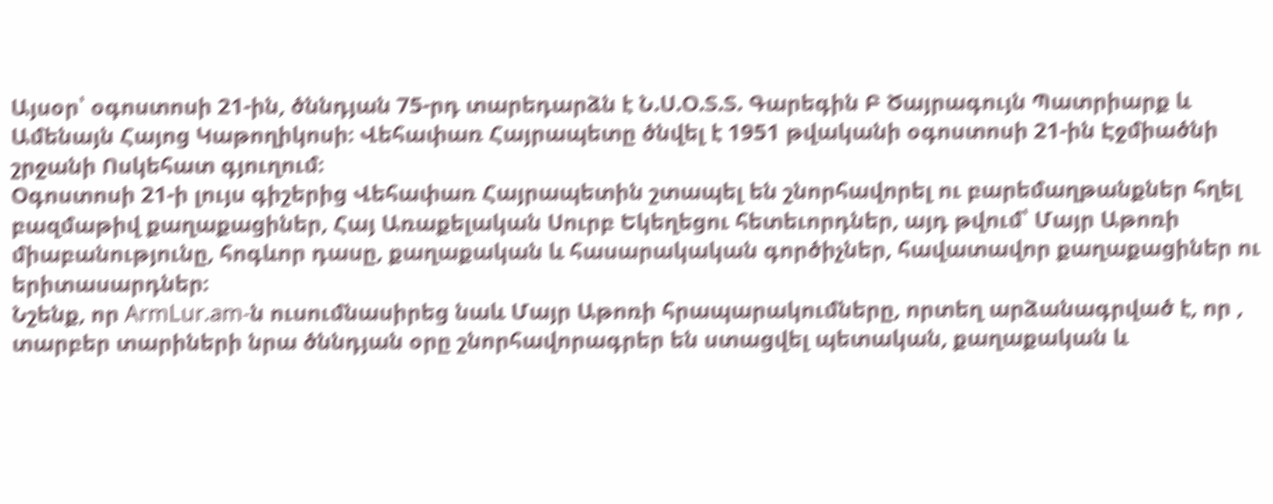Այսօր՝ օգոստոսի 21-ին, ծննդյան 75-րդ տարեդարձն է Ն.Ս.Օ.Տ.Տ. Գարեգին Բ Ծայրագույն Պատրիարք և Ամենայն Հայոց Կաթողիկոսի։ Վեհափառ Հայրապետը ծնվել է 1951 թվականի օգոստոսի 21-ին Էջմիածնի շրջանի Ոսկեհատ գյուղում։
Օգոստոսի 21-ի լույս գիշերից Վեհափառ Հայրապետին շտապել են շնորհավորել ու բարեմաղթանքներ հղել բազմաթիվ քաղաքացիներ, Հայ Առաքելական Սուրբ Եկեղեցու հետեւորդներ, այդ թվում՝ Մայր Աթոռի միաբանությունը, հոգևոր դասը, քաղաքական և հասարակական գործիչներ, հավատավոր քաղաքացիներ ու երիտասարդներ։
Նշենք, որ ArmLur.am-ն ուսումնասիրեց նաև Մայր Աթոռի հրապարակումները, որտեղ արձանագրված է, որ , տարբեր տարիների նրա ծննդյան օրը շնորհավորագրեր են ստացվել պետական, քաղաքական և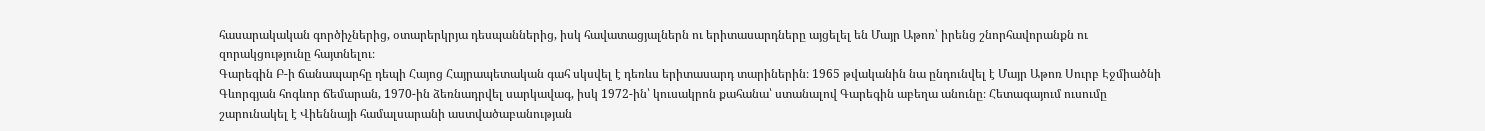հասարակական գործիչներից, օտարերկրյա դեսպաններից, իսկ հավատացյալներն ու երիտասարդները այցելել են Մայր Աթոռ՝ իրենց շնորհավորանքն ու զորակցությունը հայտնելու։
Գարեգին Բ-ի ճանապարհը դեպի Հայոց Հայրապետական գահ սկսվել է դեռևս երիտասարդ տարիներին։ 1965 թվականին նա ընդունվել է Մայր Աթոռ Սուրբ Էջմիածնի Գևորգյան հոգևոր ճեմարան, 1970-ին ձեռնադրվել սարկավագ, իսկ 1972-ին՝ կուսակրոն քահանա՝ ստանալով Գարեգին աբեղա անունը։ Հետագայում ուսումը շարունակել է Վիեննայի համալսարանի աստվածաբանության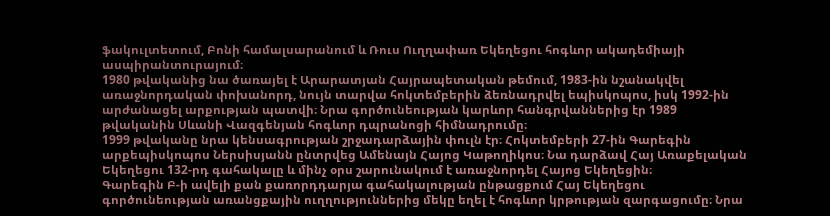ֆակուլտետում, Բոնի համալսարանում և Ռուս Ուղղափառ Եկեղեցու հոգևոր ակադեմիայի ասպիրանտուրայում։
1980 թվականից նա ծառայել է Արարատյան Հայրապետական թեմում, 1983-ին նշանակվել առաջնորդական փոխանորդ, նույն տարվա հոկտեմբերին ձեռնադրվել եպիսկոպոս, իսկ 1992-ին արժանացել արքության պատվի։ Նրա գործունեության կարևոր հանգրվաններից էր 1989 թվականին Սևանի Վազգենյան հոգևոր դպրանոցի հիմնադրումը։
1999 թվականը նրա կենսագրության շրջադարձային փուլն էր։ Հոկտեմբերի 27-ին Գարեգին արքեպիսկոպոս Ներսիսյանն ընտրվեց Ամենայն Հայոց Կաթողիկոս։ Նա դարձավ Հայ Առաքելական Եկեղեցու 132-րդ գահակալը և մինչ օրս շարունակում է առաջնորդել Հայոց Եկեղեցին։
Գարեգին Բ-ի ավելի քան քառորդդարյա գահակալության ընթացքում Հայ Եկեղեցու գործունեության առանցքային ուղղություններից մեկը եղել է հոգևոր կրթության զարգացումը։ Նրա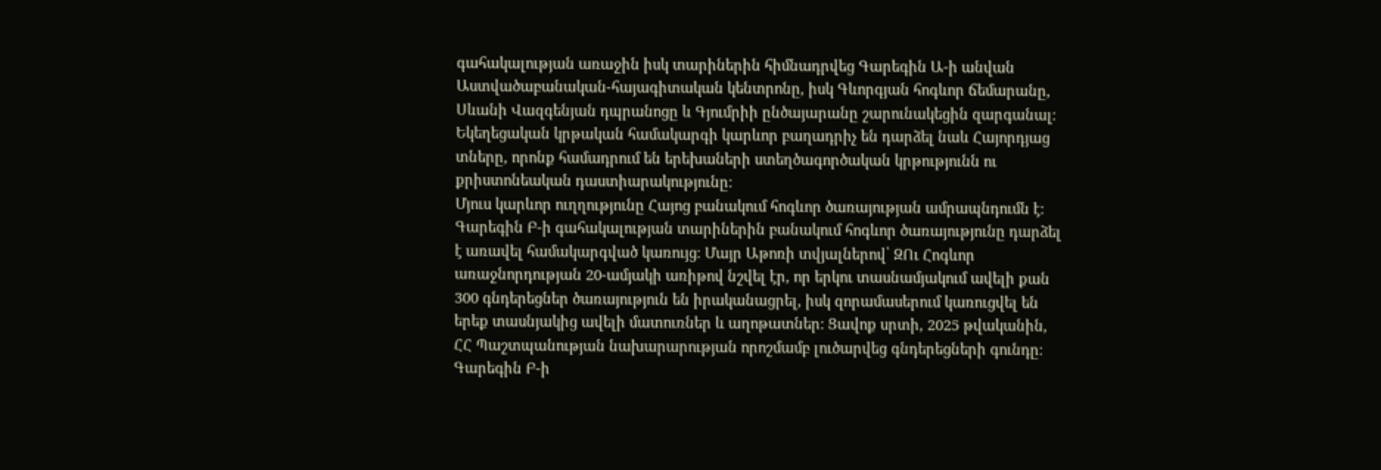գահակալության առաջին իսկ տարիներին հիմնադրվեց Գարեգին Ա-ի անվան Աստվածաբանական-հայագիտական կենտրոնը, իսկ Գևորգյան հոգևոր ճեմարանը, Սևանի Վազգենյան դպրանոցը և Գյումրիի ընծայարանը շարունակեցին զարգանալ։ Եկեղեցական կրթական համակարգի կարևոր բաղադրիչ են դարձել նաև Հայորդյաց տները, որոնք համադրում են երեխաների ստեղծագործական կրթությունն ու քրիստոնեական դաստիարակությունը։
Մյուս կարևոր ուղղությունը Հայոց բանակում հոգևոր ծառայության ամրապնդումն է։ Գարեգին Բ-ի գահակալության տարիներին բանակում հոգևոր ծառայությունը դարձել է առավել համակարգված կառույց։ Մայր Աթոռի տվյալներով՝ ԶՈւ Հոգևոր առաջնորդության 20-ամյակի առիթով նշվել էր, որ երկու տասնամյակում ավելի քան 300 գնդերեցներ ծառայություն են իրականացրել, իսկ զորամասերում կառուցվել են երեք տասնյակից ավելի մատուռներ և աղոթատներ։ Ցավոք սրտի, 2025 թվականին, ՀՀ Պաշտպանության նախարարության որոշմամբ լուծարվեց գնդերեցների գունդը։
Գարեգին Բ-ի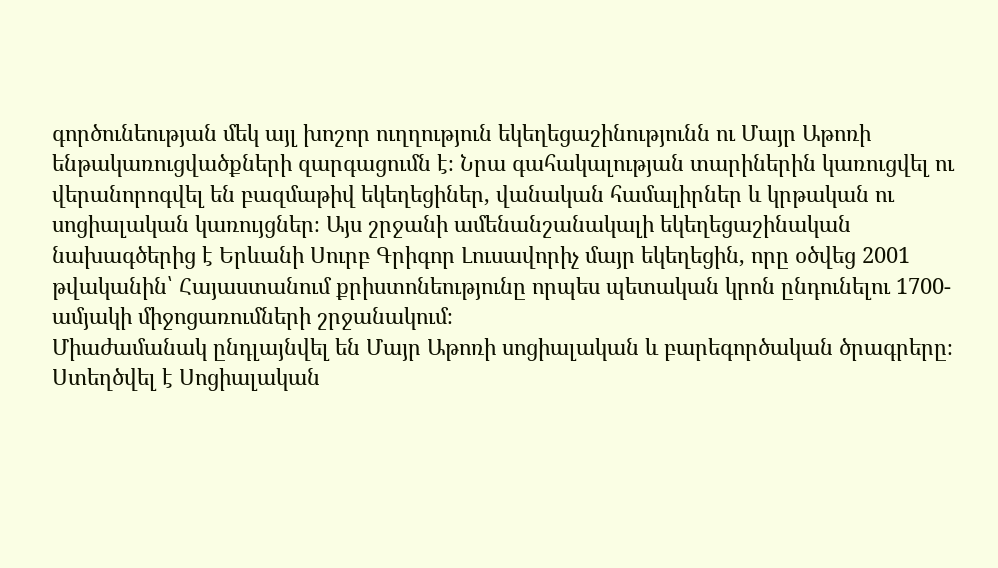գործունեության մեկ այլ խոշոր ուղղություն եկեղեցաշինությունն ու Մայր Աթոռի ենթակառուցվածքների զարգացումն է։ Նրա գահակալության տարիներին կառուցվել ու վերանորոգվել են բազմաթիվ եկեղեցիներ, վանական համալիրներ և կրթական ու սոցիալական կառույցներ։ Այս շրջանի ամենանշանակալի եկեղեցաշինական նախագծերից է Երևանի Սուրբ Գրիգոր Լուսավորիչ մայր եկեղեցին, որը օծվեց 2001 թվականին՝ Հայաստանում քրիստոնեությունը որպես պետական կրոն ընդունելու 1700-ամյակի միջոցառումների շրջանակում։
Միաժամանակ ընդլայնվել են Մայր Աթոռի սոցիալական և բարեգործական ծրագրերը։ Ստեղծվել է Սոցիալական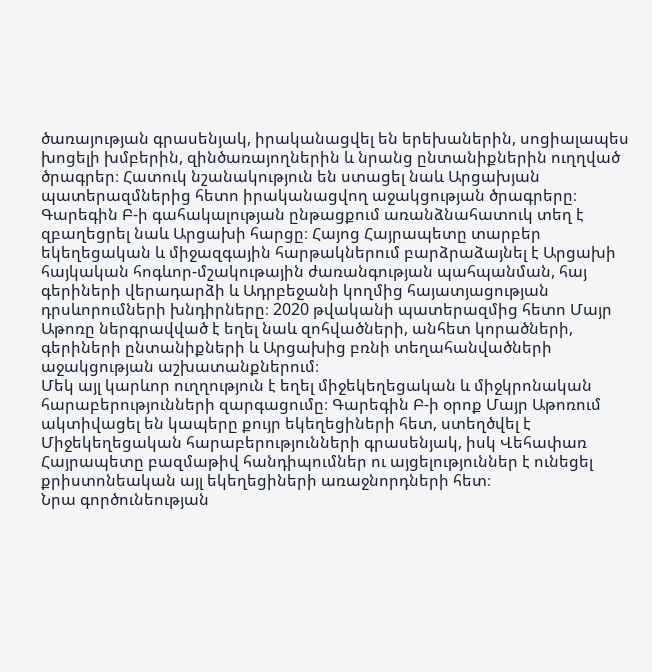ծառայության գրասենյակ, իրականացվել են երեխաներին, սոցիալապես խոցելի խմբերին, զինծառայողներին և նրանց ընտանիքներին ուղղված ծրագրեր։ Հատուկ նշանակություն են ստացել նաև Արցախյան պատերազմներից հետո իրականացվող աջակցության ծրագրերը։
Գարեգին Բ-ի գահակալության ընթացքում առանձնահատուկ տեղ է զբաղեցրել նաև Արցախի հարցը։ Հայոց Հայրապետը տարբեր եկեղեցական և միջազգային հարթակներում բարձրաձայնել է Արցախի հայկական հոգևոր-մշակութային ժառանգության պահպանման, հայ գերիների վերադարձի և Ադրբեջանի կողմից հայատյացության դրսևորումների խնդիրները։ 2020 թվականի պատերազմից հետո Մայր Աթոռը ներգրավված է եղել նաև զոհվածների, անհետ կորածների, գերիների ընտանիքների և Արցախից բռնի տեղահանվածների աջակցության աշխատանքներում։
Մեկ այլ կարևոր ուղղություն է եղել միջեկեղեցական և միջկրոնական հարաբերությունների զարգացումը։ Գարեգին Բ-ի օրոք Մայր Աթոռում ակտիվացել են կապերը քույր եկեղեցիների հետ, ստեղծվել է Միջեկեղեցական հարաբերությունների գրասենյակ, իսկ Վեհափառ Հայրապետը բազմաթիվ հանդիպումներ ու այցելություններ է ունեցել քրիստոնեական այլ եկեղեցիների առաջնորդների հետ։
Նրա գործունեության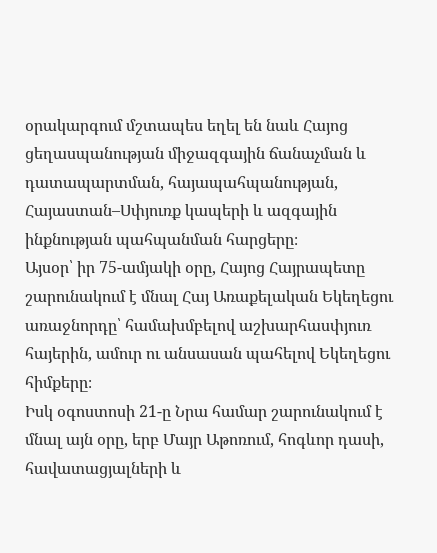օրակարգում մշտապես եղել են նաև Հայոց ցեղասպանության միջազգային ճանաչման և դատապարտման, հայապահպանության, Հայաստան–Սփյուռք կապերի և ազգային ինքնության պահպանման հարցերը։
Այսօր՝ իր 75-ամյակի օրը, Հայոց Հայրապետը շարունակում է մնալ Հայ Առաքելական Եկեղեցու առաջնորդը՝ համախմբելով աշխարհասփյուռ հայերին, ամուր ու անսասան պահելով Եկեղեցու հիմքերը։
Իսկ օգոստոսի 21-ը Նրա համար շարունակում է մնալ այն օրը, երբ Մայր Աթոռում, հոգևոր դասի, հավատացյալների և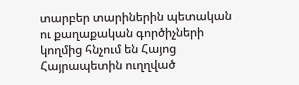տարբեր տարիներին պետական ու քաղաքական գործիչների կողմից հնչում են Հայոց Հայրապետին ուղղված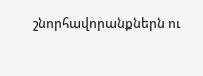շնորհավորանքներն ու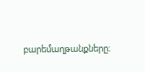բարեմաղթանքները։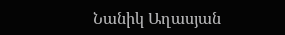Նանիկ Աղասյան